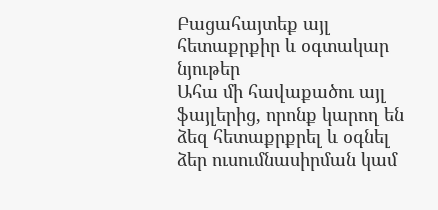Բացահայտեք այլ հետաքրքիր և օգտակար նյութեր
Ահա մի հավաքածու այլ ֆայլերից, որոնք կարող են ձեզ հետաքրքրել և օգնել ձեր ուսումնասիրման կամ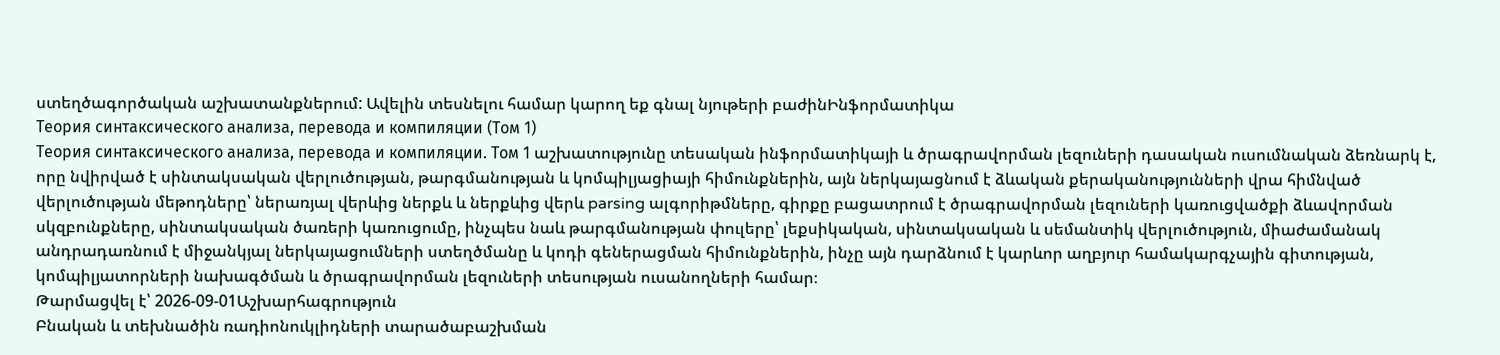ստեղծագործական աշխատանքներում: Ավելին տեսնելու համար կարող եք գնալ նյութերի բաժինԻնֆորմատիկա
Теория синтаксического анализа, перевода и компиляции (Том 1)
Теория синтаксического анализа, перевода и компиляции. Том 1 աշխատությունը տեսական ինֆորմատիկայի և ծրագրավորման լեզուների դասական ուսումնական ձեռնարկ է, որը նվիրված է սինտակսական վերլուծության, թարգմանության և կոմպիլյացիայի հիմունքներին, այն ներկայացնում է ձևական քերականությունների վրա հիմնված վերլուծության մեթոդները՝ ներառյալ վերևից ներքև և ներքևից վերև parsing ալգորիթմները, գիրքը բացատրում է ծրագրավորման լեզուների կառուցվածքի ձևավորման սկզբունքները, սինտակսական ծառերի կառուցումը, ինչպես նաև թարգմանության փուլերը՝ լեքսիկական, սինտակսական և սեմանտիկ վերլուծություն, միաժամանակ անդրադառնում է միջանկյալ ներկայացումների ստեղծմանը և կոդի գեներացման հիմունքներին, ինչը այն դարձնում է կարևոր աղբյուր համակարգչային գիտության, կոմպիլյատորների նախագծման և ծրագրավորման լեզուների տեսության ուսանողների համար։
Թարմացվել է՝ 2026-09-01Աշխարհագրություն
Բնական և տեխնածին ռադիոնուկլիդների տարածաբաշխման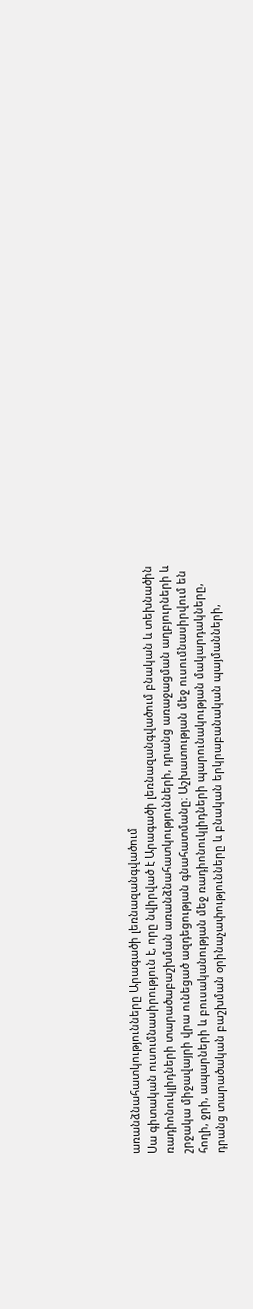առանձնահատկությունները Արագածի լեռնազանգվածում
Սա գիտական ուսումնասիրություն է, որը նվիրված է Արագածի լեռնազանգվածում բնական և տեխնածին ռադիոնուկլիդների տարածաբաշխման առանձնահատկությունների, դրանց առաջացման աղբյուրների և շրջակա միջավայրի վրա ունեցած ազդեցության գնահատմանը։ Աշխատության մեջ ուսումնասիրվում են հողի, ջրի, ապարների և բուսականության մեջ ռադիոնուկլիդների պարունակության մակարդակները, դրանց տարածական բաշխման օրինաչափությունները և բնական երկրաբանական պայմանների,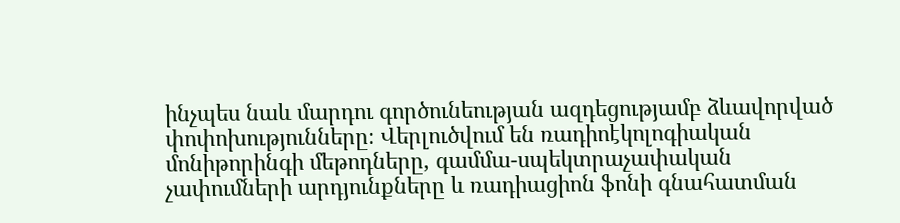ինչպես նաև մարդու գործունեության ազդեցությամբ ձևավորված փոփոխությունները։ Վերլուծվում են ռադիոէկոլոգիական մոնիթորինգի մեթոդները, գամմա-սպեկտրաչափական չափումների արդյունքները և ռադիացիոն ֆոնի գնահատման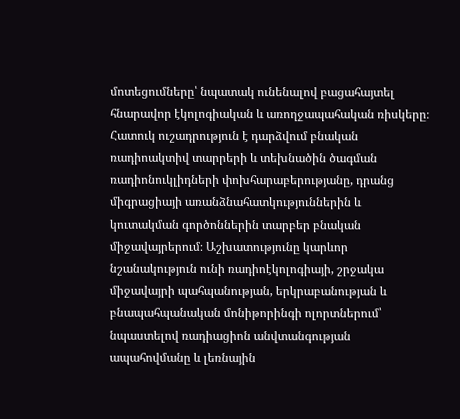մոտեցումները՝ նպատակ ունենալով բացահայտել հնարավոր էկոլոգիական և առողջապահական ռիսկերը։ Հատուկ ուշադրություն է դարձվում բնական ռադիոակտիվ տարրերի և տեխնածին ծագման ռադիոնուկլիդների փոխհարաբերությանը, դրանց միգրացիայի առանձնահատկություններին և կուտակման գործոններին տարբեր բնական միջավայրերում։ Աշխատությունը կարևոր նշանակություն ունի ռադիոէկոլոգիայի, շրջակա միջավայրի պահպանության, երկրաբանության և բնապահպանական մոնիթորինգի ոլորտներում՝ նպաստելով ռադիացիոն անվտանգության ապահովմանը և լեռնային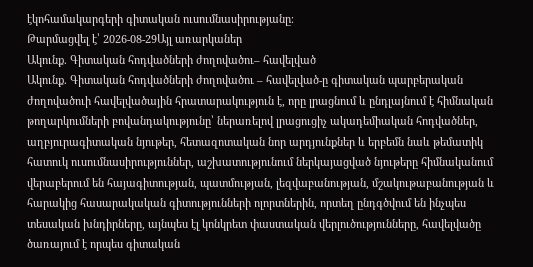էկոհամակարգերի գիտական ուսումնասիրությանը։
Թարմացվել է՝ 2026-08-29Այլ առարկաներ
Ակունք. Գիտական հոդվածների ժողովածու– հավելված
Ակունք. Գիտական հոդվածների ժողովածու – հավելված-ը գիտական պարբերական ժողովածուի հավելվածային հրատարակություն է, որը լրացնում և ընդլայնում է հիմնական թողարկումների բովանդակությունը՝ ներառելով լրացուցիչ ակադեմիական հոդվածներ, աղբյուրագիտական նյութեր, հետազոտական նոր արդյունքներ և երբեմն նաև թեմատիկ հատուկ ուսումնասիրություններ, աշխատությունում ներկայացված նյութերը հիմնականում վերաբերում են հայագիտության, պատմության, լեզվաբանության, մշակութաբանության և հարակից հասարակական գիտությունների ոլորտներին, որտեղ ընդգծվում են ինչպես տեսական խնդիրները, այնպես էլ կոնկրետ փաստական վերլուծությունները, հավելվածը ծառայում է որպես գիտական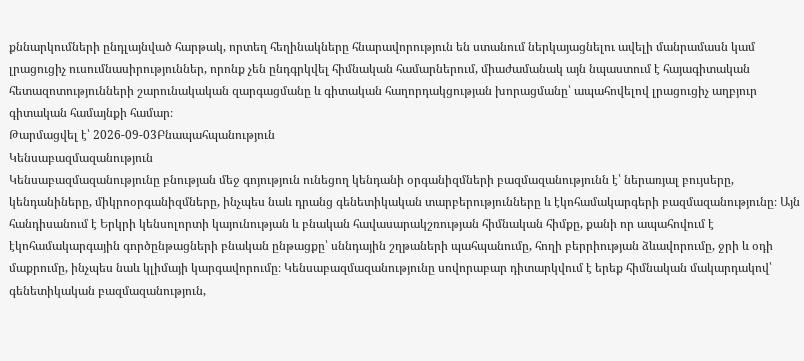քննարկումների ընդլայնված հարթակ, որտեղ հեղինակները հնարավորություն են ստանում ներկայացնելու ավելի մանրամասն կամ լրացուցիչ ուսումնասիրություններ, որոնք չեն ընդգրկվել հիմնական համարներում, միաժամանակ այն նպաստում է հայագիտական հետազոտությունների շարունակական զարգացմանը և գիտական հաղորդակցության խորացմանը՝ ապահովելով լրացուցիչ աղբյուր գիտական համայնքի համար։
Թարմացվել է՝ 2026-09-03Բնապահպանություն
Կենսաբազմազանություն
Կենսաբազմազանությունը բնության մեջ գոյություն ունեցող կենդանի օրգանիզմների բազմազանությունն է՝ ներառյալ բույսերը, կենդանիները, միկրոօրգանիզմները, ինչպես նաև դրանց գենետիկական տարբերությունները և էկոհամակարգերի բազմազանությունը։ Այն հանդիսանում է Երկրի կենսոլորտի կայունության և բնական հավասարակշռության հիմնական հիմքը, քանի որ ապահովում է էկոհամակարգային գործընթացների բնական ընթացքը՝ սննդային շղթաների պահպանումը, հողի բերրիության ձևավորումը, ջրի և օդի մաքրումը, ինչպես նաև կլիմայի կարգավորումը։ Կենսաբազմազանությունը սովորաբար դիտարկվում է երեք հիմնական մակարդակով՝ գենետիկական բազմազանություն,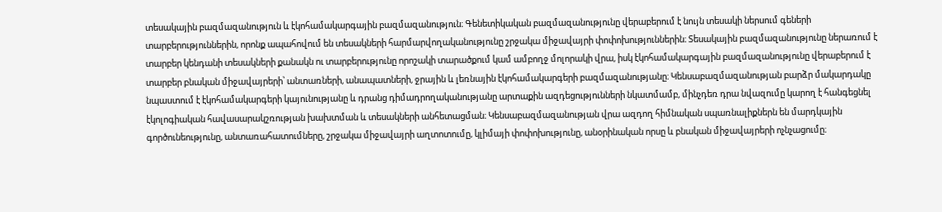տեսակային բազմազանություն և էկոհամակարգային բազմազանություն։ Գենետիկական բազմազանությունը վերաբերում է նույն տեսակի ներսում գեների տարբերություններին, որոնք ապահովում են տեսակների հարմարվողականությունը շրջակա միջավայրի փոփոխություններին։ Տեսակային բազմազանությունը ներառում է տարբեր կենդանի տեսակների քանակն ու տարբերությունը որոշակի տարածքում կամ ամբողջ մոլորակի վրա, իսկ էկոհամակարգային բազմազանությունը վերաբերում է տարբեր բնական միջավայրերի՝ անտառների, անապատների, ջրային և լեռնային էկոհամակարգերի բազմազանությանը։ Կենսաբազմազանության բարձր մակարդակը նպաստում է էկոհամակարգերի կայունությանը և դրանց դիմադրողականությանը արտաքին ազդեցությունների նկատմամբ, մինչդեռ դրա նվազումը կարող է հանգեցնել էկոլոգիական հավասարակշռության խախտման և տեսակների անհետացման։ Կենսաբազմազանության վրա ազդող հիմնական սպառնալիքներն են մարդկային գործունեությունը, անտառահատումները, շրջակա միջավայրի աղտոտումը, կլիմայի փոփոխությունը, անօրինական որսը և բնական միջավայրերի ոչնչացումը։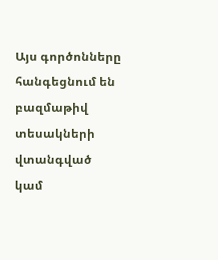Այս գործոնները հանգեցնում են բազմաթիվ տեսակների վտանգված կամ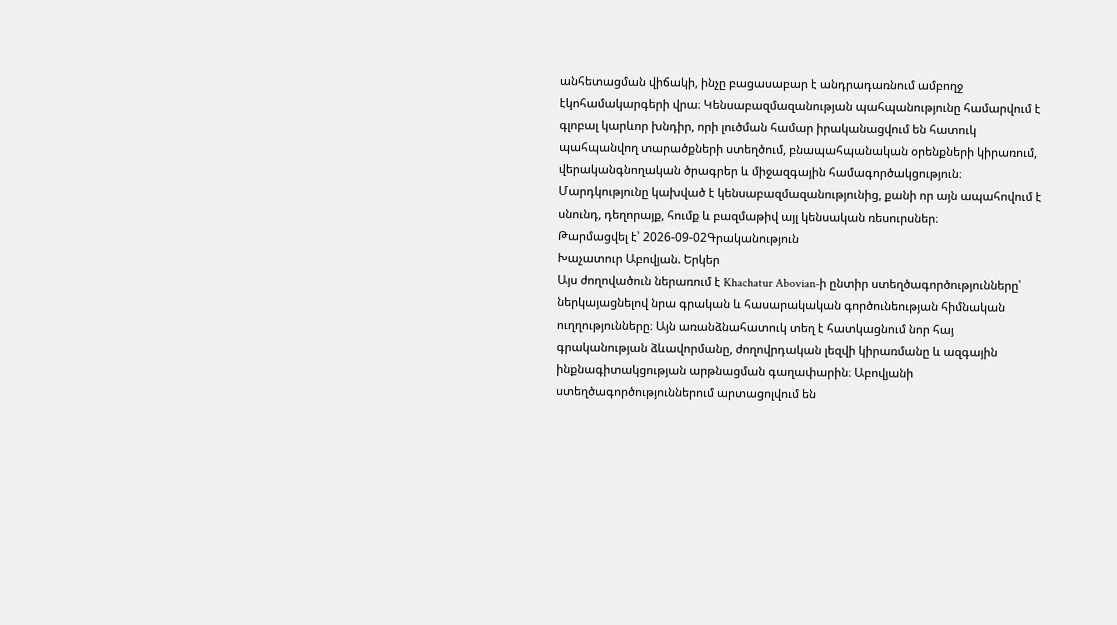անհետացման վիճակի, ինչը բացասաբար է անդրադառնում ամբողջ էկոհամակարգերի վրա։ Կենսաբազմազանության պահպանությունը համարվում է գլոբալ կարևոր խնդիր, որի լուծման համար իրականացվում են հատուկ պահպանվող տարածքների ստեղծում, բնապահպանական օրենքների կիրառում, վերականգնողական ծրագրեր և միջազգային համագործակցություն։ Մարդկությունը կախված է կենսաբազմազանությունից, քանի որ այն ապահովում է սնունդ, դեղորայք, հումք և բազմաթիվ այլ կենսական ռեսուրսներ։
Թարմացվել է՝ 2026-09-02Գրականություն
Խաչատուր Աբովյան. Երկեր
Այս ժողովածուն ներառում է Khachatur Abovian-ի ընտիր ստեղծագործությունները՝ ներկայացնելով նրա գրական և հասարակական գործունեության հիմնական ուղղությունները։ Այն առանձնահատուկ տեղ է հատկացնում նոր հայ գրականության ձևավորմանը, ժողովրդական լեզվի կիրառմանը և ազգային ինքնագիտակցության արթնացման գաղափարին։ Աբովյանի ստեղծագործություններում արտացոլվում են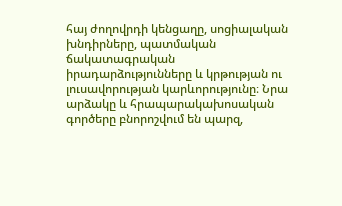հայ ժողովրդի կենցաղը, սոցիալական խնդիրները, պատմական ճակատագրական իրադարձությունները և կրթության ու լուսավորության կարևորությունը։ Նրա արձակը և հրապարակախոսական գործերը բնորոշվում են պարզ,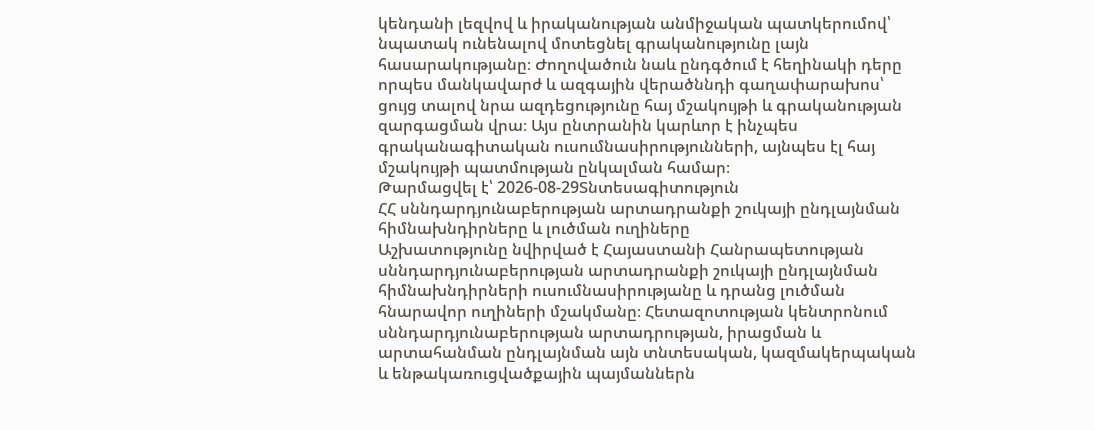կենդանի լեզվով և իրականության անմիջական պատկերումով՝ նպատակ ունենալով մոտեցնել գրականությունը լայն հասարակությանը։ Ժողովածուն նաև ընդգծում է հեղինակի դերը որպես մանկավարժ և ազգային վերածննդի գաղափարախոս՝ ցույց տալով նրա ազդեցությունը հայ մշակույթի և գրականության զարգացման վրա։ Այս ընտրանին կարևոր է ինչպես գրականագիտական ուսումնասիրությունների, այնպես էլ հայ մշակույթի պատմության ընկալման համար։
Թարմացվել է՝ 2026-08-29Տնտեսագիտություն
ՀՀ սննդարդյունաբերության արտադրանքի շուկայի ընդլայնման հիմնախնդիրները և լուծման ուղիները
Աշխատությունը նվիրված է Հայաստանի Հանրապետության սննդարդյունաբերության արտադրանքի շուկայի ընդլայնման հիմնախնդիրների ուսումնասիրությանը և դրանց լուծման հնարավոր ուղիների մշակմանը։ Հետազոտության կենտրոնում սննդարդյունաբերության արտադրության, իրացման և արտահանման ընդլայնման այն տնտեսական, կազմակերպական և ենթակառուցվածքային պայմաններն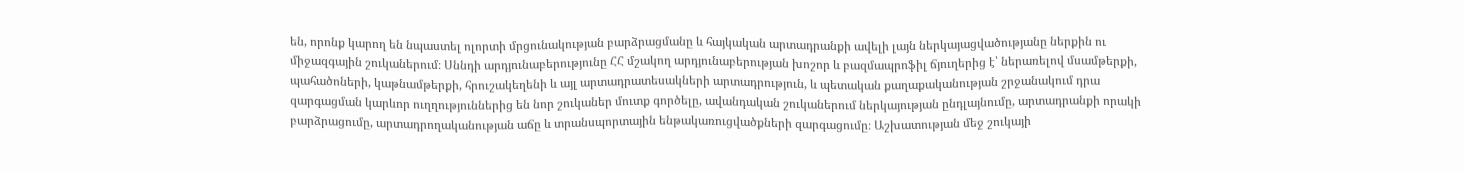են, որոնք կարող են նպաստել ոլորտի մրցունակության բարձրացմանը և հայկական արտադրանքի ավելի լայն ներկայացվածությանը ներքին ու միջազգային շուկաներում։ Սննդի արդյունաբերությունը ՀՀ մշակող արդյունաբերության խոշոր և բազմապրոֆիլ ճյուղերից է՝ ներառելով մսամթերքի, պահածոների, կաթնամթերքի, հրուշակեղենի և այլ արտադրատեսակների արտադրություն, և պետական քաղաքականության շրջանակում դրա զարգացման կարևոր ուղղություններից են նոր շուկաներ մուտք գործելը, ավանդական շուկաներում ներկայության ընդլայնումը, արտադրանքի որակի բարձրացումը, արտադրողականության աճը և տրանսպորտային ենթակառուցվածքների զարգացումը։ Աշխատության մեջ շուկայի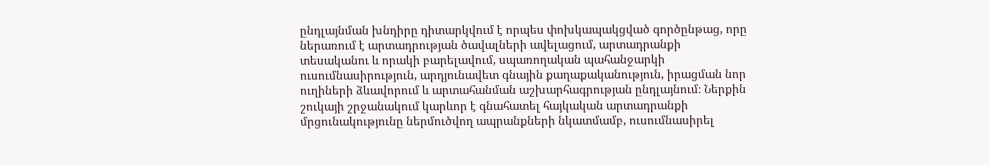ընդլայնման խնդիրը դիտարկվում է որպես փոխկապակցված գործընթաց, որը ներառում է արտադրության ծավալների ավելացում, արտադրանքի տեսականու և որակի բարելավում, սպառողական պահանջարկի ուսումնասիրություն, արդյունավետ գնային քաղաքականություն, իրացման նոր ուղիների ձևավորում և արտահանման աշխարհագրության ընդլայնում։ Ներքին շուկայի շրջանակում կարևոր է գնահատել հայկական արտադրանքի մրցունակությունը ներմուծվող ապրանքների նկատմամբ, ուսումնասիրել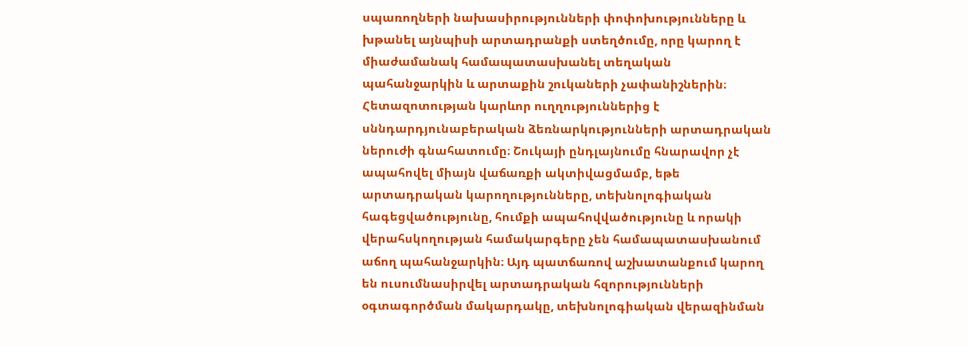սպառողների նախասիրությունների փոփոխությունները և խթանել այնպիսի արտադրանքի ստեղծումը, որը կարող է միաժամանակ համապատասխանել տեղական պահանջարկին և արտաքին շուկաների չափանիշներին։ Հետազոտության կարևոր ուղղություններից է սննդարդյունաբերական ձեռնարկությունների արտադրական ներուժի գնահատումը։ Շուկայի ընդլայնումը հնարավոր չէ ապահովել միայն վաճառքի ակտիվացմամբ, եթե արտադրական կարողությունները, տեխնոլոգիական հագեցվածությունը, հումքի ապահովվածությունը և որակի վերահսկողության համակարգերը չեն համապատասխանում աճող պահանջարկին։ Այդ պատճառով աշխատանքում կարող են ուսումնասիրվել արտադրական հզորությունների օգտագործման մակարդակը, տեխնոլոգիական վերազինման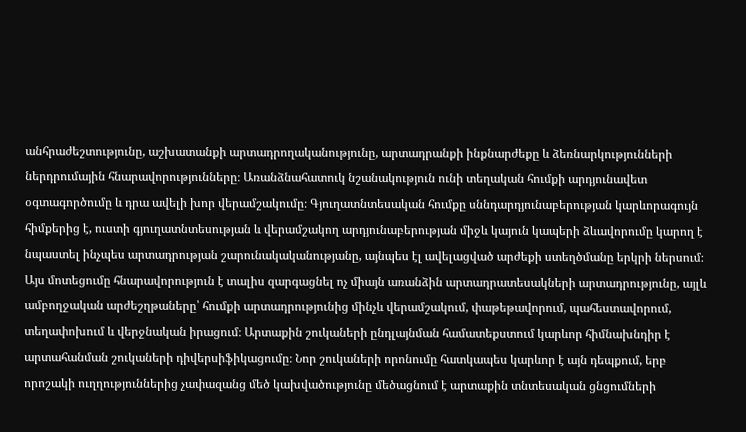անհրաժեշտությունը, աշխատանքի արտադրողականությունը, արտադրանքի ինքնարժեքը և ձեռնարկությունների ներդրումային հնարավորությունները։ Առանձնահատուկ նշանակություն ունի տեղական հումքի արդյունավետ օգտագործումը և դրա ավելի խոր վերամշակումը։ Գյուղատնտեսական հումքը սննդարդյունաբերության կարևորագույն հիմքերից է, ուստի գյուղատնտեսության և վերամշակող արդյունաբերության միջև կայուն կապերի ձևավորումը կարող է նպաստել ինչպես արտադրության շարունակականությանը, այնպես էլ ավելացված արժեքի ստեղծմանը երկրի ներսում։ Այս մոտեցումը հնարավորություն է տալիս զարգացնել ոչ միայն առանձին արտադրատեսակների արտադրությունը, այլև ամբողջական արժեշղթաները՝ հումքի արտադրությունից մինչև վերամշակում, փաթեթավորում, պահեստավորում, տեղափոխում և վերջնական իրացում։ Արտաքին շուկաների ընդլայնման համատեքստում կարևոր հիմնախնդիր է արտահանման շուկաների դիվերսիֆիկացումը։ Նոր շուկաների որոնումը հատկապես կարևոր է այն դեպքում, երբ որոշակի ուղղություններից չափազանց մեծ կախվածությունը մեծացնում է արտաքին տնտեսական ցնցումների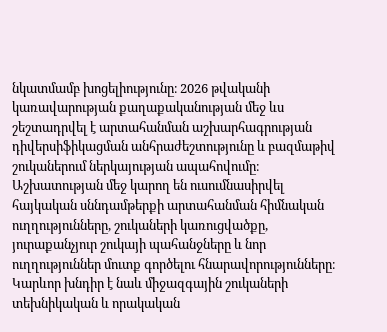նկատմամբ խոցելիությունը։ 2026 թվականի կառավարության քաղաքականության մեջ ևս շեշտադրվել է արտահանման աշխարհագրության դիվերսիֆիկացման անհրաժեշտությունը և բազմաթիվ շուկաներում ներկայության ապահովումը։ Աշխատության մեջ կարող են ուսումնասիրվել հայկական սննդամթերքի արտահանման հիմնական ուղղությունները, շուկաների կառուցվածքը, յուրաքանչյուր շուկայի պահանջները և նոր ուղղություններ մուտք գործելու հնարավորությունները։ Կարևոր խնդիր է նաև միջազգային շուկաների տեխնիկական և որակական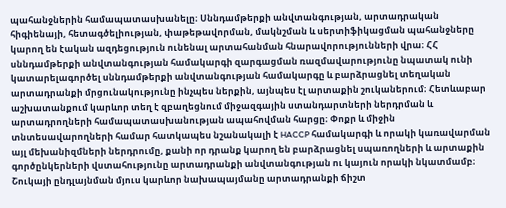պահանջներին համապատասխանելը։ Սննդամթերքի անվտանգության, արտադրական հիգիենայի, հետագծելիության, փաթեթավորման, մակնշման և սերտիֆիկացման պահանջները կարող են էական ազդեցություն ունենալ արտահանման հնարավորությունների վրա։ ՀՀ սննդամթերքի անվտանգության համակարգի զարգացման ռազմավարությունը նպատակ ունի կատարելագործել սննդամթերքի անվտանգության համակարգը և բարձրացնել տեղական արտադրանքի մրցունակությունը ինչպես ներքին, այնպես էլ արտաքին շուկաներում։ Հետևաբար աշխատանքում կարևոր տեղ է զբաղեցնում միջազգային ստանդարտների ներդրման և արտադրողների համապատասխանության ապահովման հարցը։ Փոքր և միջին տնտեսավարողների համար հատկապես նշանակալի է HACCP համակարգի և որակի կառավարման այլ մեխանիզմների ներդրումը, քանի որ դրանք կարող են բարձրացնել սպառողների և արտաքին գործընկերների վստահությունը արտադրանքի անվտանգության ու կայուն որակի նկատմամբ։ Շուկայի ընդլայնման մյուս կարևոր նախապայմանը արտադրանքի ճիշտ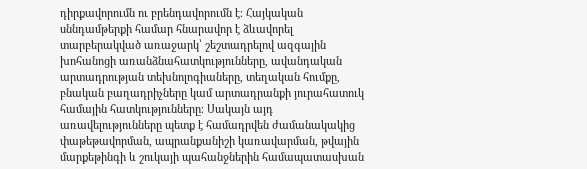դիրքավորումն ու բրենդավորումն է։ Հայկական սննդամթերքի համար հնարավոր է ձևավորել տարբերակված առաջարկ՝ շեշտադրելով ազգային խոհանոցի առանձնահատկությունները, ավանդական արտադրության տեխնոլոգիաները, տեղական հումքը, բնական բաղադրիչները կամ արտադրանքի յուրահատուկ համային հատկությունները։ Սակայն այդ առավելությունները պետք է համադրվեն ժամանակակից փաթեթավորման, ապրանքանիշի կառավարման, թվային մարքեթինգի և շուկայի պահանջներին համապատասխան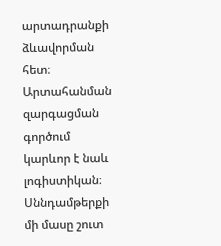արտադրանքի ձևավորման հետ։ Արտահանման զարգացման գործում կարևոր է նաև լոգիստիկան։ Սննդամթերքի մի մասը շուտ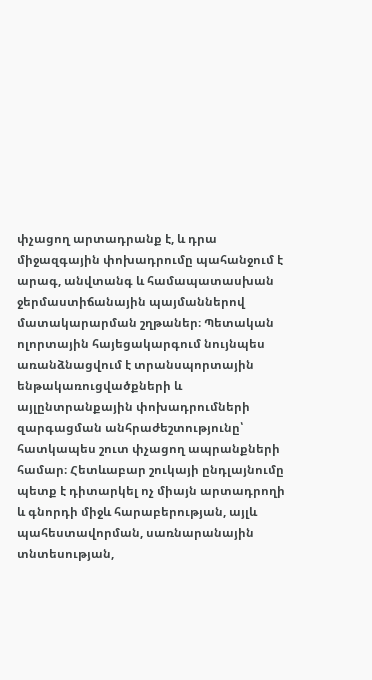փչացող արտադրանք է, և դրա միջազգային փոխադրումը պահանջում է արագ, անվտանգ և համապատասխան ջերմաստիճանային պայմաններով մատակարարման շղթաներ։ Պետական ոլորտային հայեցակարգում նույնպես առանձնացվում է տրանսպորտային ենթակառուցվածքների և այլընտրանքային փոխադրումների զարգացման անհրաժեշտությունը՝ հատկապես շուտ փչացող ապրանքների համար։ Հետևաբար շուկայի ընդլայնումը պետք է դիտարկել ոչ միայն արտադրողի և գնորդի միջև հարաբերության, այլև պահեստավորման, սառնարանային տնտեսության,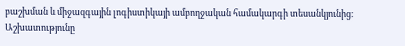բաշխման և միջազգային լոգիստիկայի ամբողջական համակարգի տեսանկյունից։ Աշխատությունը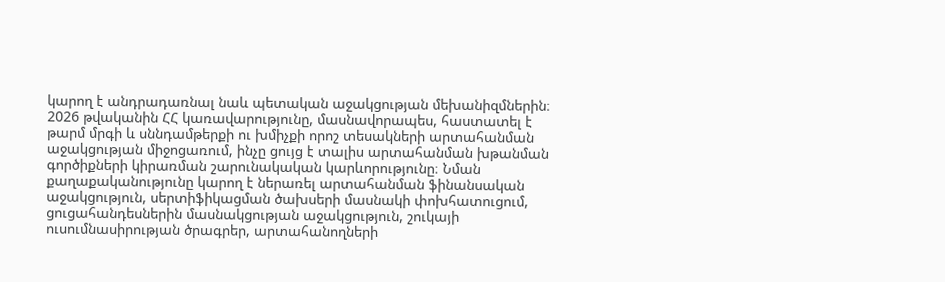կարող է անդրադառնալ նաև պետական աջակցության մեխանիզմներին։ 2026 թվականին ՀՀ կառավարությունը, մասնավորապես, հաստատել է թարմ մրգի և սննդամթերքի ու խմիչքի որոշ տեսակների արտահանման աջակցության միջոցառում, ինչը ցույց է տալիս արտահանման խթանման գործիքների կիրառման շարունակական կարևորությունը։ Նման քաղաքականությունը կարող է ներառել արտահանման ֆինանսական աջակցություն, սերտիֆիկացման ծախսերի մասնակի փոխհատուցում, ցուցահանդեսներին մասնակցության աջակցություն, շուկայի ուսումնասիրության ծրագրեր, արտահանողների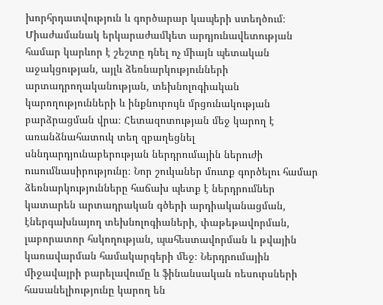խորհրդատվություն և գործարար կապերի ստեղծում։ Միաժամանակ երկարաժամկետ արդյունավետության համար կարևոր է շեշտը դնել ոչ միայն պետական աջակցության, այլև ձեռնարկությունների արտադրողականության, տեխնոլոգիական կարողությունների և ինքնուրույն մրցունակության բարձրացման վրա։ Հետազոտության մեջ կարող է առանձնահատուկ տեղ զբաղեցնել սննդարդյունաբերության ներդրումային ներուժի ուսումնասիրությունը։ Նոր շուկաներ մուտք գործելու համար ձեռնարկությունները հաճախ պետք է ներդրումներ կատարեն արտադրական գծերի արդիականացման, էներգախնայող տեխնոլոգիաների, փաթեթավորման, լաբորատոր հսկողության, պահեստավորման և թվային կառավարման համակարգերի մեջ։ Ներդրումային միջավայրի բարելավումը և ֆինանսական ռեսուրսների հասանելիությունը կարող են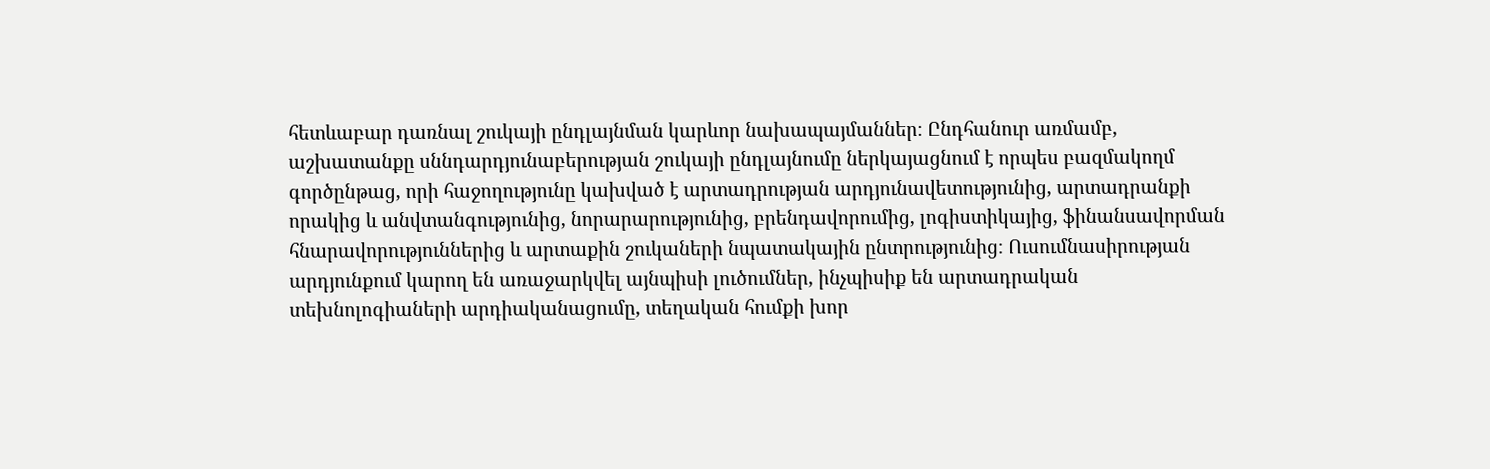հետևաբար դառնալ շուկայի ընդլայնման կարևոր նախապայմաններ։ Ընդհանուր առմամբ, աշխատանքը սննդարդյունաբերության շուկայի ընդլայնումը ներկայացնում է որպես բազմակողմ գործընթաց, որի հաջողությունը կախված է արտադրության արդյունավետությունից, արտադրանքի որակից և անվտանգությունից, նորարարությունից, բրենդավորումից, լոգիստիկայից, ֆինանսավորման հնարավորություններից և արտաքին շուկաների նպատակային ընտրությունից։ Ուսումնասիրության արդյունքում կարող են առաջարկվել այնպիսի լուծումներ, ինչպիսիք են արտադրական տեխնոլոգիաների արդիականացումը, տեղական հումքի խոր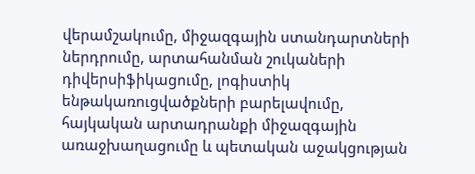վերամշակումը, միջազգային ստանդարտների ներդրումը, արտահանման շուկաների դիվերսիֆիկացումը, լոգիստիկ ենթակառուցվածքների բարելավումը, հայկական արտադրանքի միջազգային առաջխաղացումը և պետական աջակցության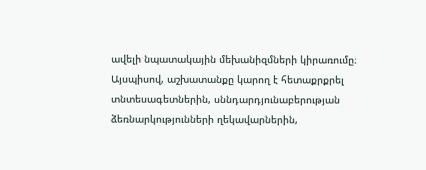ավելի նպատակային մեխանիզմների կիրառումը։ Այսպիսով, աշխատանքը կարող է հետաքրքրել տնտեսագետներին, սննդարդյունաբերության ձեռնարկությունների ղեկավարներին,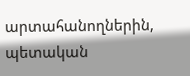արտահանողներին, պետական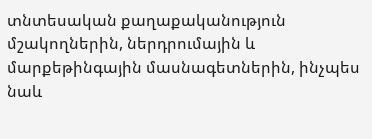տնտեսական քաղաքականություն մշակողներին, ներդրումային և մարքեթինգային մասնագետներին, ինչպես նաև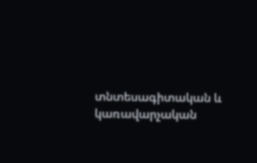տնտեսագիտական և կառավարչական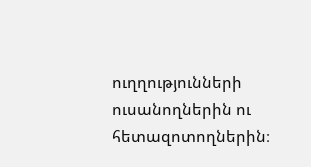ուղղությունների ուսանողներին ու հետազոտողներին։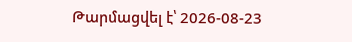Թարմացվել է՝ 2026-08-23